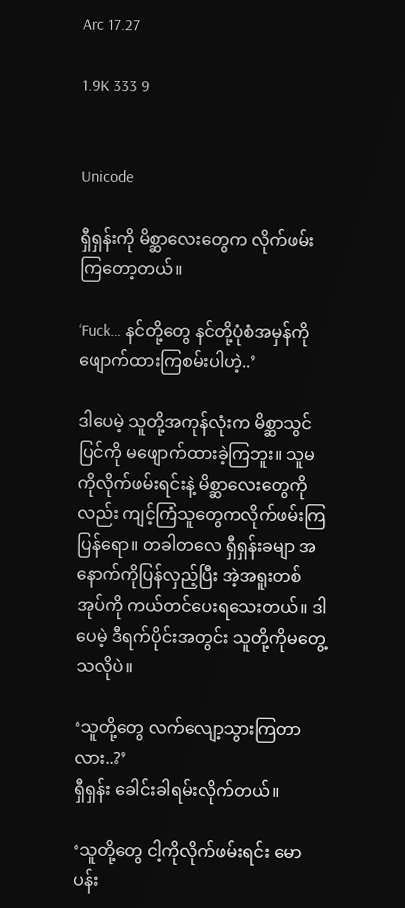Arc 17.27

1.9K 333 9


Unicode

ရှီရှန်းကို မိစ္ဆာလေးတွေက လိုက်ဖမ်းကြတော့တယ်။

‘Fuck… နင်တို့တွေ နင်တို့ပုံစံအမှန်ကို ဖျောက်ထားကြစမ်းပါဟဲ့..’

ဒါပေမဲ့ သူတို့အကုန်လုံးက မိစ္ဆာသွင်ပြင်ကို မဖျောက်ထားခဲ့ကြဘူး။ သူမကိုလိုက်ဖမ်းရင်းနဲ့ မိစ္ဆာလေးတွေကိုလည်း ကျင့်ကြံသူတွေကလိုက်ဖမ်းကြပြန်ရော။ တခါတလေ ရှီရှန်းခမျာ အနောက်ကိုပြန်လှည့်ပြီး အဲ့အရူးတစ်အုပ်ကို ကယ်တင်ပေးရသေးတယ်။ ဒါပေမဲ့ ဒီရက်ပိုင်းအတွင်း သူတို့ကိုမတွေ့သလိုပဲ။

‘သူတို့တွေ လက်လျော့သွားကြတာလား..?’
ရှီရှန်း ခေါင်းခါရမ်းလိုက်တယ်။

‘သူတို့တွေ ငါ့ကိုလိုက်ဖမ်းရင်း မောပန်း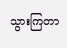သွားကြတာ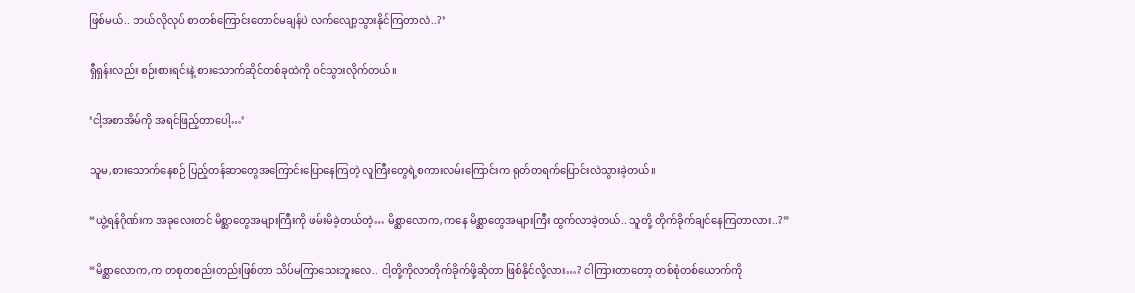ဖြစ်မယ်.. ဘယ်လိုလုပ် စာတစ်ကြောင်းတောင်မချန်ပဲ လက်လျော့သွားနိုင်ကြတာလဲ..?’

ရှီရှန်းလည်း စဉ်းစားရင်းနဲ့ စားသောက်ဆိုင်တစ်ခုထဲကို ဝင်သွားလိုက်တယ်။

‘ငါ့အစာအိမ်ကို အရင်ဖြည့်တာပေါ့…’

သူမ,စားသောက်နေစဉ် ပြည့်တန်ဆာတွေအကြောင်းပြောနေကြတဲ့ လူကြီးတွေရဲ့စကားလမ်းကြောင်းက ရုတ်တရက်ပြောင်းလဲသွားခဲ့တယ်။

“ယွဲ့ရန်ဂိုဏ်းက အခုလေးတင် မိစ္ဆာတွေအများကြီးကို ဖမ်းမိခဲ့တယ်တဲ့… မိစ္ဆာလောက,ကနေ မိစ္ဆာတွေအများကြီး ထွက်လာခဲ့တယ်.. သူတို့ တိုက်ခိုက်ချင်နေကြတာလား..?”

“မိစ္ဆာလောက,က တစုတစည်းတည်းဖြစ်တာ သိပ်မကြာသေးဘူးလေ.. ငါ့တို့ကိုလာတိုက်ခိုက်ဖို့ဆိုတာ ဖြစ်နိုင်လို့လား…? ငါကြားတာတော့ တစ်စုံတစ်ယောက်ကို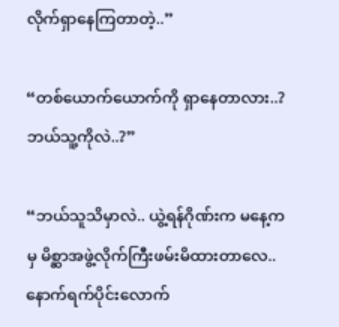လိုက်ရှာနေကြတာတဲ့..”

“တစ်ယောက်ယောက်ကို ရှာနေတာလား..? ဘယ်သူ့ကိုလဲ..?”

“ဘယ်သူသိမှာလဲ.. ယွဲ့ရန်ဂိုဏ်းက မနေ့ကမှ မိစ္ဆာအဖွဲ့လိုက်ကြီးဖမ်းမိထားတာလေ.. နောက်ရက်ပိုင်းလောက်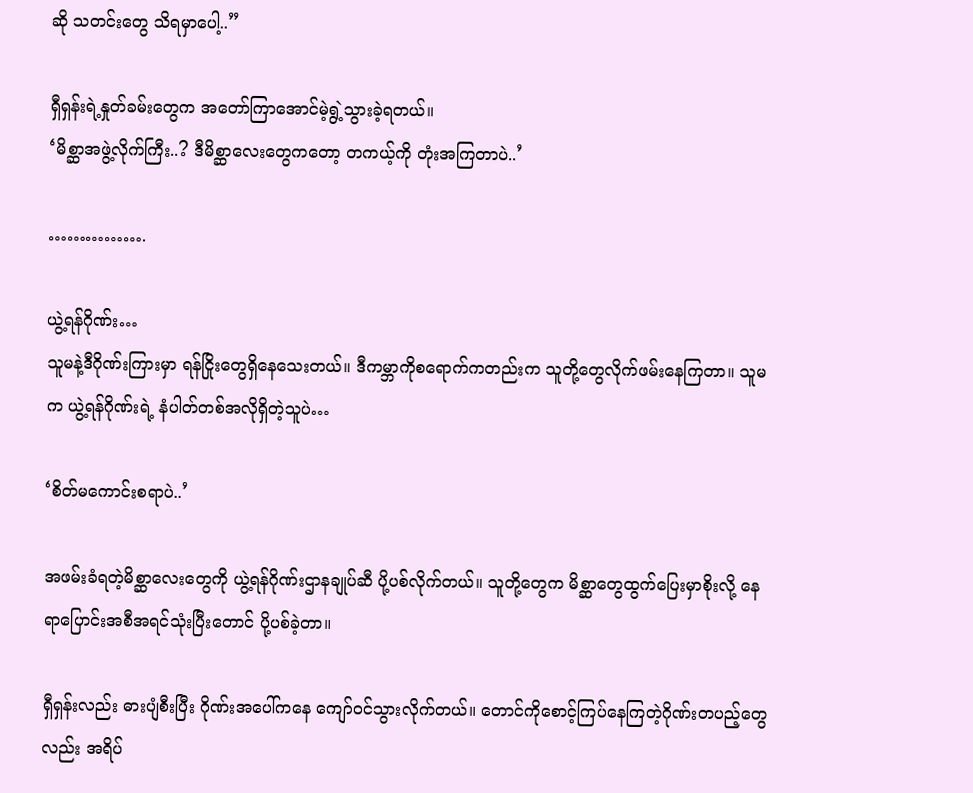ဆို သတင်းတွေ သိရမှာပေါ့..”

ရှီရှန်းရဲ့နှုတ်ခမ်းတွေက အတော်ကြာအောင်မဲ့ရွဲ့သွားခဲ့ရတယ်။
‘မိစ္ဆာအဖွဲ့လိုက်ကြီး..? ဒီမိစ္ဆာလေးတွေကတော့ တကယ့်ကို တုံးအကြတာပဲ..’

…………….

ယွဲ့ရန်ဂိုဏ်း…
သူမနဲ့ဒီဂိုဏ်းကြားမှာ ရန်ငြိုးတွေရှိနေသေးတယ်။ ဒီကမ္ဘာကိုစရောက်ကတည်းက သူတို့တွေလိုက်ဖမ်းနေကြတာ။ သူမက ယွဲ့ရန်ဂိုဏ်းရဲ့ နံပါတ်တစ်အလိုရှိတဲ့သူပဲ…

‘စိတ်မကောင်းစရာပဲ..’

အဖမ်းခံရတဲ့မိစ္ဆာလေးတွေကို ယွဲ့ရန်ဂိုဏ်းဌာနချုပ်ဆီ ပို့ပစ်လိုက်တယ်။ သူတို့တွေက မိစ္ဆာတွေထွက်ပြေးမှာစိုးလို့ နေရာပြောင်းအစီအရင်သုံးပြီးတောင် ပို့ပစ်ခဲ့တာ။

ရှီရှန်းလည်း ဓားပျံစီးပြီး ဂိုဏ်းအပေါ်ကနေ ကျော်ဝင်သွားလိုက်တယ်။ တောင်ကိုစောင့်ကြပ်နေကြတဲ့ဂိုဏ်းတပည့်တွေလည်း အရိပ်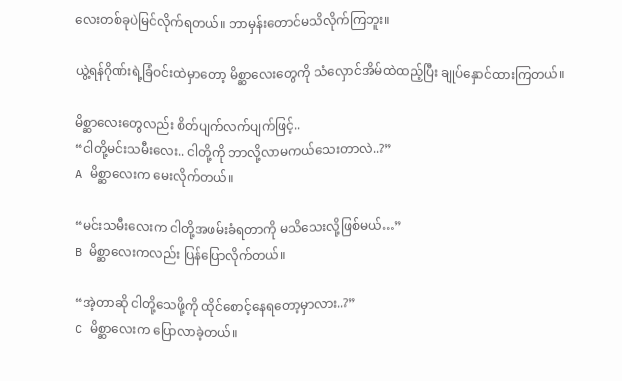လေးတစ်ခုပဲမြင်လိုက်ရတယ်။ ဘာမှန်းတောင်မသိလိုက်ကြဘူး။

ယွဲ့ရန်ဂိုဏ်းရဲ့ခြံဝင်းထဲမှာတော့ မိစ္ဆာလေးတွေကို သံလှောင်အိမ်ထဲထည့်ပြီး ချုပ်နှောင်ထားကြတယ်။

မိစ္ဆာလေးတွေလည်း စိတ်ပျက်လက်ပျက်ဖြင့်..
“ငါတို့မင်းသမီးလေး.. ငါတို့ကို ဘာလို့လာမကယ်သေးတာလဲ..?”
A မိစ္ဆာလေးက မေးလိုက်တယ်။

“မင်းသမီးလေးက ငါတို့အဖမ်းခံရတာကို မသိသေးလို့ဖြစ်မယ်…”
B မိစ္ဆာလေးကလည်း ပြန်ပြောလိုက်တယ်။

“အဲ့တာဆို ငါတို့သေဖို့ကို ထိုင်စောင့်နေရတော့မှာလား..?”
C မိစ္ဆာလေးက ပြောလာခဲ့တယ်။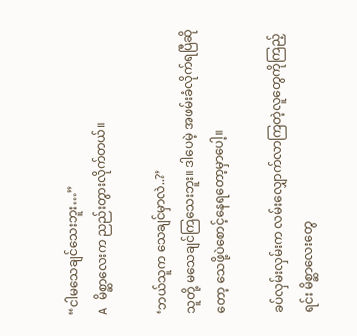“ငါမသေချင်သေးဘူး…”
A မိစ္ဆာလေးက ညည်းတွားလိုက်တယ်။

‘ဘယ်သူက သေချင်မှာလဲ..?’
သူတို့ မသေချင်ကြသေးဘူး။ ဒါပေမဲ့ အဖမ်းခံလိုက်ရပြီဆိုတော့ သေဖို့ပဲစောင့်နေရတော့မှာပေါ့။

ခပ်လှမ်းလှမ်းက လမ်းလျှောက်လာကြတဲ့လူတွေကိုကြည့်ရင်း မိစ္ဆာလေးတွေ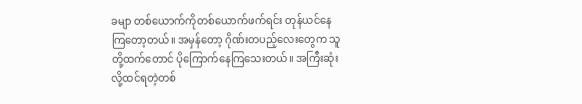ခမျာ တစ်ယောက်ကိုတစ်ယောက်ဖက်ရင်း တုန်ယင်နေကြတော့တယ်။ အမှန်တော့ ဂိုဏ်းတပည့်လေးတွေက သူတို့ထက်တောင် ပိုကြောက်နေကြသေးတယ်။ အကြီးဆုံးလို့ထင်ရတဲ့တစ်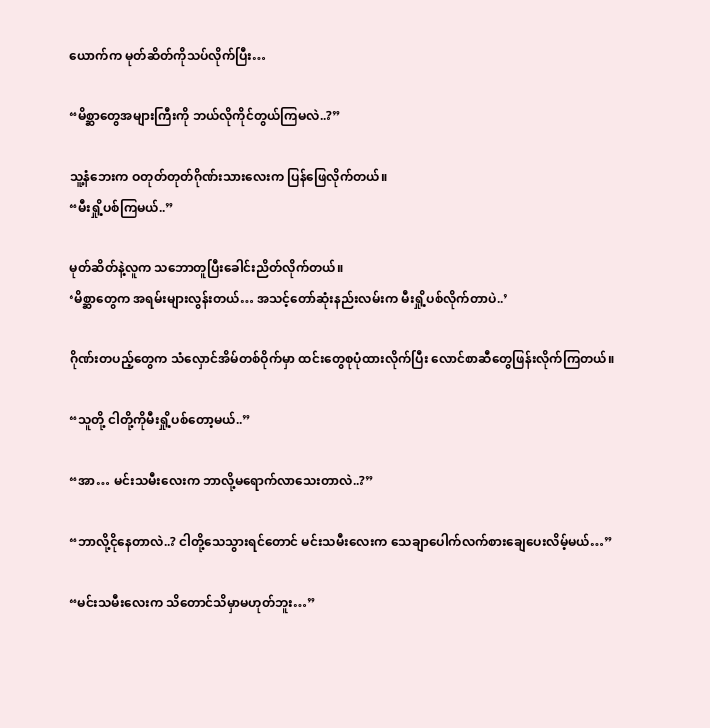ယောက်က မုတ်ဆိတ်ကိုသပ်လိုက်ပြီး…

“မိစ္ဆာတွေအများကြီးကို ဘယ်လိုကိုင်တွယ်ကြမလဲ..?”

သူ့နံဘေးက ဝတုတ်တုတ်ဂိုဏ်းသားလေးက ပြန်ဖြေလိုက်တယ်။
“မီးရှို့ပစ်ကြမယ်..”

မုတ်ဆိတ်နဲ့လူက သဘောတူပြီးခေါင်းညိတ်လိုက်တယ်။
‘မိစ္ဆာတွေက အရမ်းများလွန်းတယ်… အသင့်တော်ဆုံးနည်းလမ်းက မီးရှို့ပစ်လိုက်တာပဲ..’

ဂိုဏ်းတပည့်တွေက သံလှောင်အိမ်တစ်ဝိုက်မှာ ထင်းတွေစုပုံထားလိုက်ပြီး လောင်စာဆီတွေဖြန်းလိုက်ကြတယ်။

“သူတို့ ငါတို့ကိုမီးရှို့ပစ်တော့မယ်..”

“အာ… မင်းသမီးလေးက ဘာလို့မရောက်လာသေးတာလဲ..?”

“ဘာလို့ငိုနေတာလဲ..? ငါတို့သေသွားရင်တောင် မင်းသမီးလေးက သေချာပေါက်လက်စားချေပေးလိမ့်မယ်…”

“မင်းသမီးလေးက သိတောင်သိမှာမဟုတ်ဘူး…”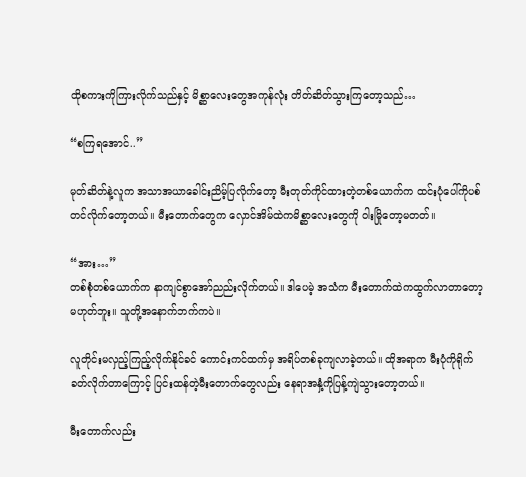ထိုစကားကိုကြားလိုက်သည်နှင့် မိစ္ဆာလေးတွေအကုန်လုံး တိတ်ဆိတ်သွားကြတော့သည်…

“စကြရအောင်..”

မုတ်ဆိတ်နဲ့လူက အသာအယာခေါင်းညိမ့်ပြလိုက်တော့ မီးတုတ်ကိုင်ထားတဲ့တစ်ယောက်က ထင်းပုံပေါ်ကိုပစ်တင်လိုက်တော့တယ်။ မီးတောက်တွေက လှောင်အိမ်ထဲကမိစ္ဆာလေးတွေကို ဝါးမြိုတော့မတတ်။

“အား…”
တစ်စုံတစ်ယောက်က နာကျင်စွာအော်ညည်းလိုက်တယ်။ ဒါပေမဲ့ အသံက မီးတောက်ထဲကထွက်လာတာတော့ မဟုတ်ဘူး။ သူတို့အနောက်ဘက်ကပဲ။

လူတိုင်းမလှည့်ကြည့်လိုက်နိုင်ခင် ကောင်းကင်ထက်မှ အရိပ်တစ်ခုကျလာခဲ့တယ်။ ထိုအရာက မီးပုံကိုရိုက်ခတ်လိုက်တာကြောင့် ပြင်းထန်တဲ့မီးတောက်တွေလည်း နေရာအနှံ့ကိုပြန့်ကျဲသွားတော့တယ်။

မီးတောက်လည်း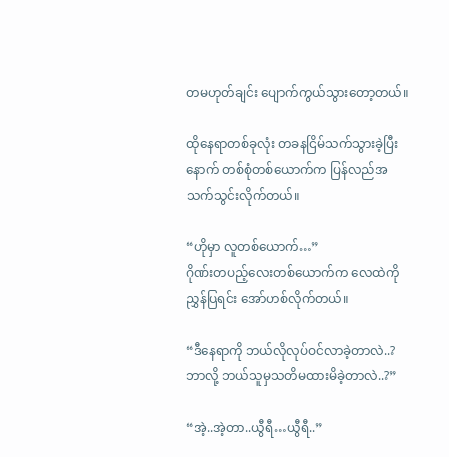တမဟုတ်ချင်း ပျောက်ကွယ်သွားတော့တယ်။

ထိုနေရာတစ်ခုလုံး တခနငြိမ်သက်သွားခဲ့ပြီးနောက် တစ်စုံတစ်ယောက်က ပြန်လည်အသက်သွင်းလိုက်တယ်။

“ဟိုမှာ လူတစ်ယောက်…”
ဂိုဏ်းတပည့်လေးတစ်ယောက်က လေထဲကိုညွှန်ပြရင်း အော်ဟစ်လိုက်တယ်။

“ဒီနေရာကို ဘယ်လိုလုပ်ဝင်လာခဲ့တာလဲ..? ဘာလို့ ဘယ်သူမှသတိမထားမိခဲ့တာလဲ..?”

“အဲ့..အဲ့တာ..ယွီရီ…ယွီရီ..”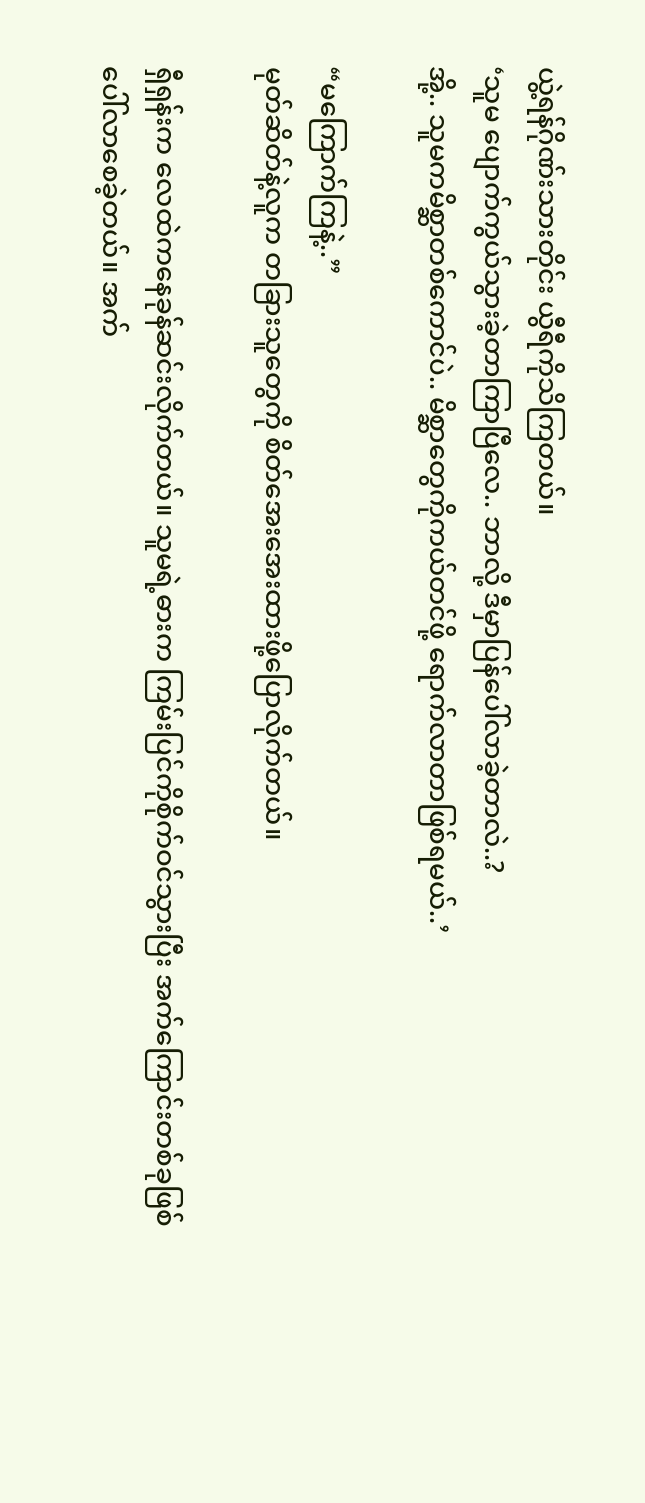ယွဲ့ရန်ဂိုဏ်းသားတိုင်း ယွီရီကိုသိကြတယ်။
‘သူမ ပျောက်ကွယ်သွားခဲ့တာကြာပြီလေ.. ဘာလို့ ဒီမှာပြန်ပေါ်လာခဲ့တာလဲ..?
အို့.. သူမကမိစ္ဆာတစ်ကောင်ပဲ.. မိစ္ဆာတွေကိုကယ်တင်ဖို့ ရောက်လာတာဖြစ်ရမယ်..’

“မကြောက်ကြနဲ့..”
မုတ်ဆိတ်နဲ့လူက တခြားသူတွေကို စိတ်အေးအေးထားဖို့ပြောလိုက်တယ်။

ရှီရှန်းက လေထဲကနေခုန်ဆင်းလိုက်တယ်။ သူမရဲ့ဓားက ကြမ်းပြင်ကိုစိုက်ဝင်သွားပြီး အက်ကြောင်းတစ်ခုဖြစ်ပေါ်လာစေခဲ့တယ်။ အက်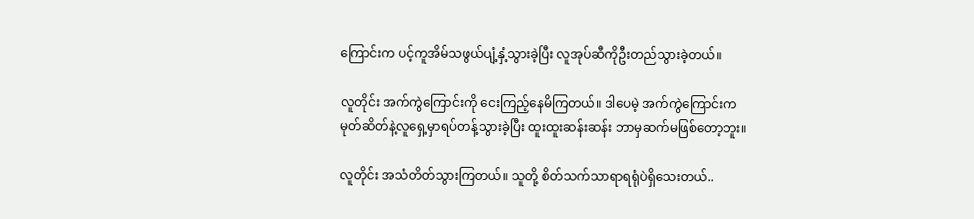ကြောင်းက ပင့်ကူအိမ်သဖွယ်ပျံ့နှံ့သွားခဲ့ပြီး လူအုပ်ဆီကိုဦးတည်သွားခဲ့တယ်။

လူတိုင်း အက်ကွဲကြောင်းကို ငေးကြည့်နေမိကြတယ်။ ဒါပေမဲ့ အက်ကွဲကြောင်းက မုတ်ဆိတ်နဲ့လူရှေ့မှာရပ်တန့်သွားခဲ့ပြီး ထူးထူးဆန်းဆန်း ဘာမှဆက်မဖြစ်တော့ဘူး။

လူတိုင်း အသံတိတ်သွားကြတယ်။ သူတို့ စိတ်သက်သာရာရရုံပဲရှိသေးတယ်..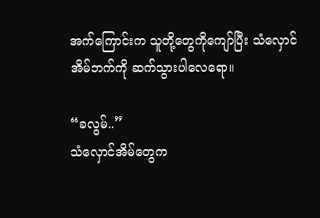အက်ကြောင်းက သူတို့တွေကိုကျော်ပြီး သံလှောင်အိမ်ဘက်ကို ဆက်သွားပါလေရော။

“ခလွမ်..”
သံလှောင်အိမ်တွေက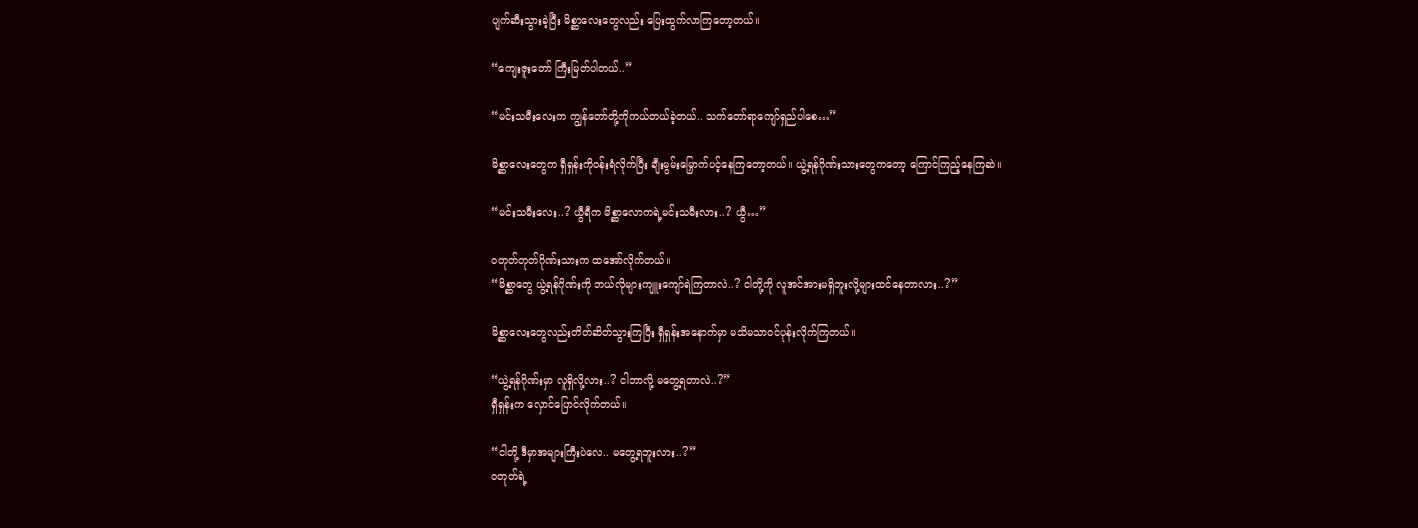ပျက်ဆီးသွားခဲ့ပြီး မိစ္ဆာလေးတွေလည်း ပြေးထွက်လာကြတော့တယ်။

“ကျေးဇူးတော် ကြီးမြတ်ပါတယ်..”

“မင်းသမီးလေးက ကျွန်တော်တို့ကိုကယ်တယ်ခဲ့တယ်.. သက်တော်ရာကျော်ရှည်ပါစေ…”

မိစ္ဆာလေးတွေက ရှီရှန်းကိုဝန်းရံလိုက်ပြီး ချီးမွမ်းမြှောက်ပင့်နေကြတော့တယ်။ ယွဲ့ရန်ဂိုဏ်းသားတွေကတော့ ကြောင်ကြည့်နေကြဆဲ။

“မင်းသမီးလေး..? ယွီရီက မိစ္ဆာလောကရဲ့မင်းသမီးလား..? ယွီ…”

ဝတုတ်တုတ်ဂိုဏ်းသားက ထအော်လိုက်တယ်။
“မိစ္ဆာတွေ ယွဲ့ရန်ဂိုဏ်းကို ဘယ်လိုများကျူးကျော်ရဲကြတာလဲ..? ငါတို့ကို လူအင်အားမရှိဘူးလို့များထင်နေတာလား..?”

မိစ္ဆာလေးတွေလည်းတိတ်ဆိတ်သွားကြပြီး ရှီရှန်းအနောက်မှာ မသိမသာဝင်ပုန်းလိုက်ကြတယ်။

“ယွဲ့ရန်ဂိုဏ်းမှာ လူရှိလို့လား..? ငါဘာလို့ မတွေ့ရတာလဲ..?”
ရှီရှန်းက လှောင်ပြောင်လိုက်တယ်။

“ငါတို့ ဒီမှာအများကြီးပဲလေ.. မတွေ့ရဘူးလား..?”
ဝတုတ်ရဲ့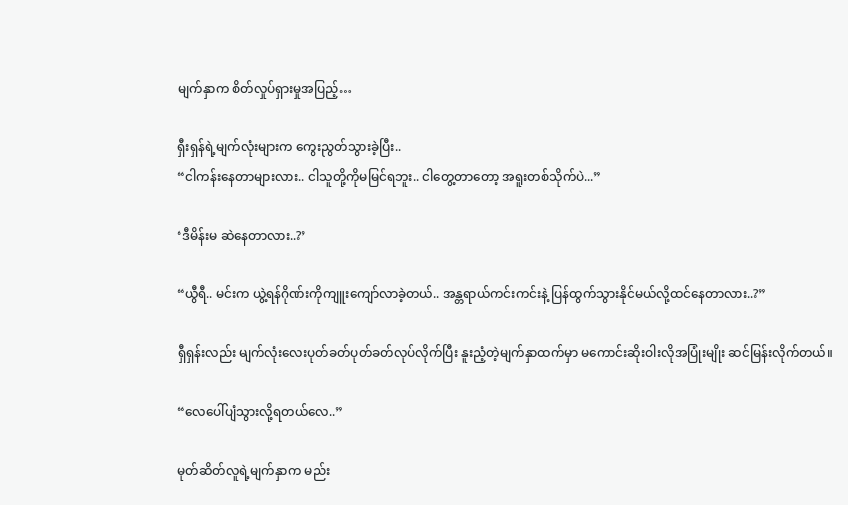မျက်နှာက စိတ်လှုပ်ရှားမှုအပြည့်…

ရှီးရှန်ရဲ့မျက်လုံးများက ကွေးညွတ်သွားခဲ့ပြီး..
“ငါကန်းနေတာများလား.. ငါသူတို့ကိုမမြင်ရဘူး.. ငါတွေ့တာတော့ အရူးတစ်သိုက်ပဲ...”

‘ဒီမိန်းမ ဆဲနေတာလား..?’

“ယွီရီ.. မင်းက ယွဲ့ရန်ဂိုဏ်းကိုကျူးကျော်လာခဲ့တယ်.. အန္တရာယ်ကင်းကင်းနဲ့ ပြန်ထွက်သွားနိုင်မယ်လို့ထင်နေတာလား..?”

ရှီရှန်းလည်း မျက်လုံးလေးပုတ်ခတ်ပုတ်ခတ်လုပ်လိုက်ပြီး နူးညံ့တဲ့မျက်နှာထက်မှာ မကောင်းဆိုးဝါးလိုအပြုံးမျိုး ဆင်မြန်းလိုက်တယ်။

“လေပေါ်ပျံသွားလို့ရတယ်လေ..”

မုတ်ဆိတ်လူရဲ့မျက်နှာက မည်း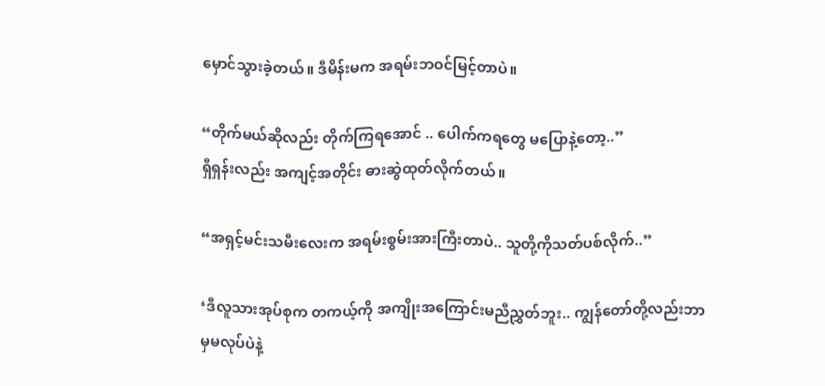မှောင်သွားခဲ့တယ်။ ဒီမိန်းမက အရမ်းဘဝင်မြင့်တာပဲ။

“တိုက်မယ်ဆိုလည်း တိုက်ကြရအောင် .. ပေါက်ကရတွေ မပြောနဲ့တော့..”
ရှီရှန်းလည်း အကျင့်အတိုင်း ဓားဆွဲထုတ်လိုက်တယ်။

“အရှင့်မင်းသမီးလေးက အရမ်းစွမ်းအားကြီးတာပဲ.. သူတို့ကိုသတ်ပစ်လိုက်..”

‘ဒီလူသားအုပ်စုက တကယ့်ကို အကျိုးအကြောင်းမညီညွှတ်ဘူး.. ကျွန်တော်တို့လည်းဘာမှမလုပ်ပဲနဲ့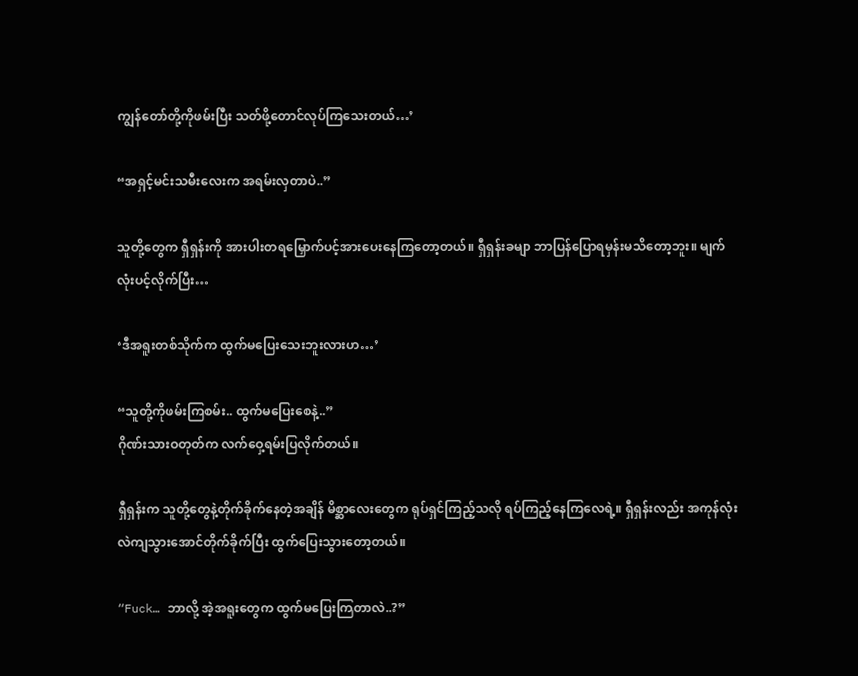ကျွန်တော်တို့ကိုဖမ်းပြီး သတ်ဖို့တောင်လုပ်ကြသေးတယ်…’

“အရှင့်မင်းသမီးလေးက အရမ်းလှတာပဲ..”

သူတို့တွေက ရှီရှန်းကို အားပါးတရမြှောက်ပင့်အားပေးနေကြတော့တယ်။ ရှီရှန်းခမျာ ဘာပြန်ပြောရမှန်းမသိတော့ဘူး။ မျက်လုံးပင့်လိုက်ပြီး…

‘ဒီအရူးတစ်သိုက်က ထွက်မပြေးသေးဘူးလားဟ…’

“သူတို့ကိုဖမ်းကြစမ်း.. ထွက်မပြေးစေနဲ့..”
ဂိုဏ်းသားဝတုတ်က လက်ဝှေ့ရမ်းပြလိုက်တယ်။

ရှီရှန်းက သူတို့တွေနဲ့တိုက်ခိုက်နေတဲ့အချိန် မိစ္ဆာလေးတွေက ရုပ်ရှင်ကြည့်သလို ရပ်ကြည့်နေကြလေရဲ့။ ရှီရှန်းလည်း အကုန်လုံးလဲကျသွားအောင်တိုက်ခိုက်ပြီး ထွက်ပြေးသွားတော့တယ်။

“Fuck… ဘာလို့ အဲ့အရူးတွေက ထွက်မပြေးကြတာလဲ..?”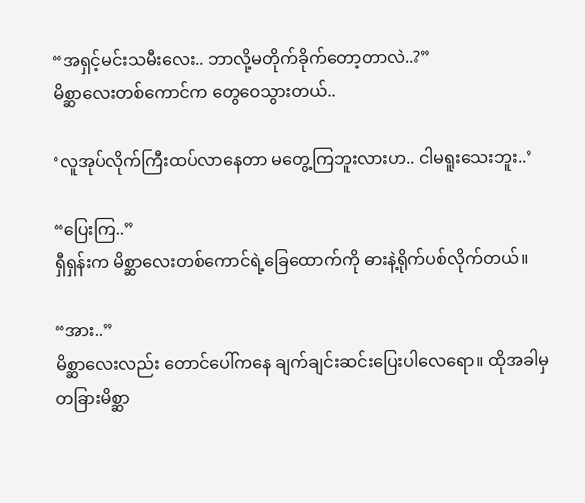“အရှင့်မင်းသမီးလေး.. ဘာလို့မတိုက်ခိုက်တော့တာလဲ..?”
မိစ္ဆာလေးတစ်ကောင်က တွေဝေသွားတယ်..

‘လူအုပ်လိုက်ကြီးထပ်လာနေတာ မတွေ့ကြဘူးလားဟ.. ငါမရူးသေးဘူး..’

“ပြေးကြ..”
ရှီရှန်းက မိစ္ဆာလေးတစ်ကောင်ရဲ့ခြေထောက်ကို ဓားနဲ့ရိုက်ပစ်လိုက်တယ်။

“အား..”
မိစ္ဆာ‌လေးလည်း တောင်ပေါ်ကနေ ချက်ချင်းဆင်းပြေးပါလေရော။ ထိုအခါမှ တခြားမိစ္ဆာ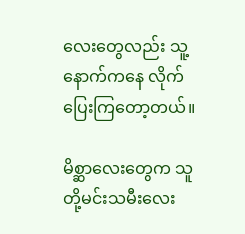လေးတွေလည်း သူ့နောက်ကနေ လိုက်ပြေးကြတော့တယ်။

မိစ္ဆာလေးတွေက သူတို့မင်းသမီးလေး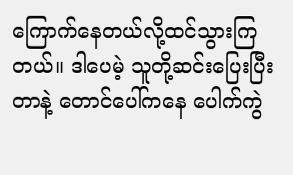ကြောက်နေတယ်လို့ထင်သွားကြတယ်။ ဒါပေမဲ့ သူတို့ဆင်းပြေးပြီးတာနဲ့ တောင်ပေါ်ကနေ ပေါက်ကွဲ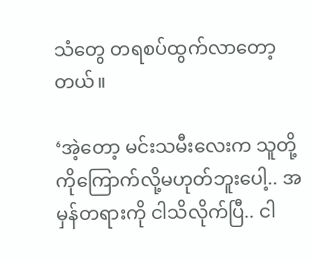သံတွေ တရစပ်ထွက်လာတော့တယ်။

‘အဲ့တော့ မင်းသမီးလေးက သူတို့ကိုကြောက်လို့မဟုတ်ဘူးပေါ့.. အမှန်တရားကို ငါသိလိုက်ပြီ.. ငါ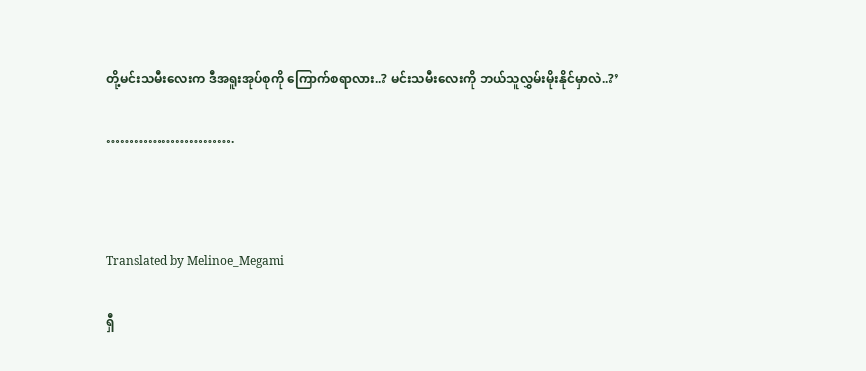တို့မင်းသမီးလေးက ဒီအရူးအုပ်စုကို ကြောက်စရာလား..? မင်းသမီးလေးကို ဘယ်သူလွှမ်းမိုးနိုင်မှာလဲ..?’

……………………….



Translated by Melinoe_Megami

ရှီ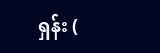ရှန်း (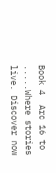Book 4  Arc 16 to .....Where stories live. Discover now